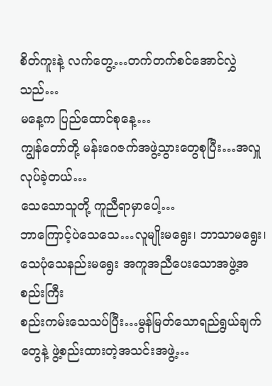စိတ်ကူးနဲ့ လက်တွေ့…တက်တက်စင်အောင်လွှဲသည်…
မနေ့က ပြည်ထောင်စုနေ့…
ကျွန်တော်တို့ မန်းဂေဇက်အဖွဲ့သွားတွေစုပြီး…အလှူလုပ်ခဲ့တယ်…
သေသောသူတို့ ကူညီရာမှာပေါ့…
ဘာကြောင့်ပဲသေသေ…လူမျိုးမရွေး၊ ဘာသာမရွေး၊ သေပုံသေနည်းမရွေး အကူအညီပေးသောအဖွဲ့အစည်းကြီး
စည်းကမ်းသေသပ်ပြီး…မွန်မြတ်သောရည်ရွယ်ချက်တွေနဲ့ ဖွဲ့စည်းထားတဲ့အသင်းအဖွဲ့…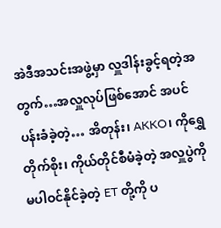အဲဒီအသင်းအဖွဲ့မှာ လှူဒါန်းခွင့်ရတဲ့အတွက်…အလှူလုပ်ဖြစ်အောင် အပင်ပန်းခံခဲ့တဲ့… အိတုန်း၊ AKKO၊ ကိုရွှေတိုက်စိုး၊ ကိုယ်တိုင်စီမံခဲ့တဲ့ အလှူပွဲကိုမပါဝင်နိုင်ခဲ့တဲ့ ET တို့ကို ပ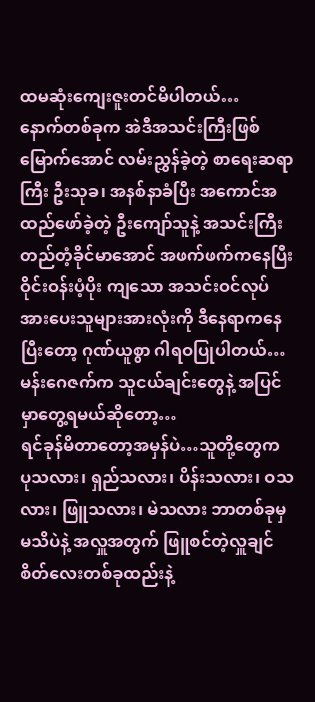ထမဆုံးကျေးဇူးတင်မိပါတယ်…
နောက်တစ်ခုက အဲဒီအသင်းကြီးဖြစ်မြောက်အောင် လမ်းညွှန်ခဲ့တဲ့ စာရေးဆရာကြီး ဦးသုခ၊ အနစ်နာခံပြီး အကောင်အထည်ဖော်ခဲ့တဲ့ ဦးကျော်သူနဲ့ အသင်းကြီးတည်တံ့ခိုင်မာအောင် အဖက်ဖက်ကနေပြီး ဝိုင်းဝန်းပံ့ပိုး ကျသော အသင်းဝင်လုပ်အားပေးသူများအားလုံးကို ဒီနေရာကနေပြီးတော့ ဂုဏ်ယူစွာ ဂါရဝပြုပါတယ်…
မန်းဂေဇက်က သူငယ်ချင်းတွေနဲ့ အပြင်မှာတွေ့ရမယ်ဆိုတော့…
ရင်ခုန်မိတာတော့အမှန်ပဲ…သူတို့တွေက ပုသလား၊ ရှည်သလား၊ ပိန်းသလား၊ ဝသလား၊ ဖြူသလား၊ မဲသလား ဘာတစ်ခုမှမသိပဲနဲ့ အလှူအတွက် ဖြူစင်တဲ့လှူချင်စိတ်လေးတစ်ခုထည်းနဲ့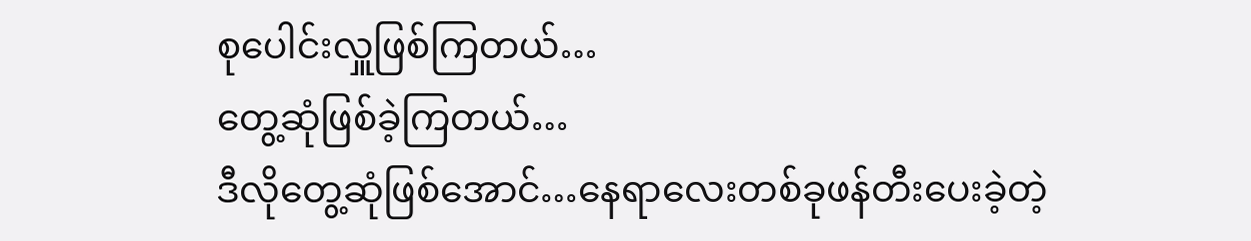စုပေါင်းလှူဖြစ်ကြတယ်…
တွေ့ဆုံဖြစ်ခဲ့ကြတယ်…
ဒီလိုတွေ့ဆုံဖြစ်အောင်…နေရာလေးတစ်ခုဖန်တီးပေးခဲ့တဲ့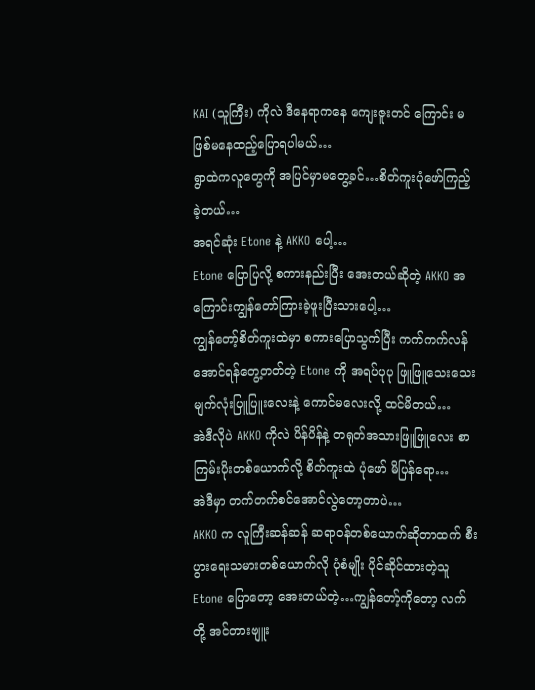KAI (သူကြီး) ကိုလဲ ဒီနေရာကနေ ကျေးဇူးတင် ကြောင်း မဖြစ်မနေထည့်ပြောရပါမယ်…
ရွာထဲကလူတွေကို အပြင်မှာမတွေ့ခင်…စိတ်ကူးပုံဖော်ကြည့်ခဲ့တယ်…
အရင်ဆုံး Etone နဲ့ AKKO ပေါ့…
Etone ပြောပြလို့ စကားနည်းပြီး အေးတယ်ဆိုတဲ့ AKKO အကြောင်းကျွန်တော်ကြားခဲ့ဖူးပြီးသားပေါ့…
ကျွန်တော့်စိတ်ကူးထဲမှာ စကားပြောသွက်ပြီး ကက်ကက်လန်အောင်ရန်တွေ့တတ်တဲ့ Etone ကို အရပ်ပုပု ဖြူဖြူသေးသေး မျက်လုံးပြူပြူးလေးနဲ့ ကောင်မလေးလို့ ထင်မိတယ်…
အဲဒီလိုပဲ AKKO ကိုလဲ ပိန်ပိန်နဲ့ တရုတ်အသားဖြူဖြူလေး စာကြမ်းပိုးတစ်ယောက်လို့ စိတ်ကူးထဲ ပုံဖော် မိပြန်ရော…
အဲဒီမှာ တက်တက်စင်အောင်လွဲတော့တာပဲ…
AKKO က လူကြီးဆန်ဆန် ဆရာဝန်တစ်ယောက်ဆိုတာထက် စီးပွားရေးသမားတစ်ယောက်လို ပုံစံမျိုး ပိုင်ဆိုင်ထားတဲ့သူ Etone ပြောတော့ အေးတယ်တဲ့…ကျွန်တော့်ကိုတော့ လက်တို့ အင်တားဗျူး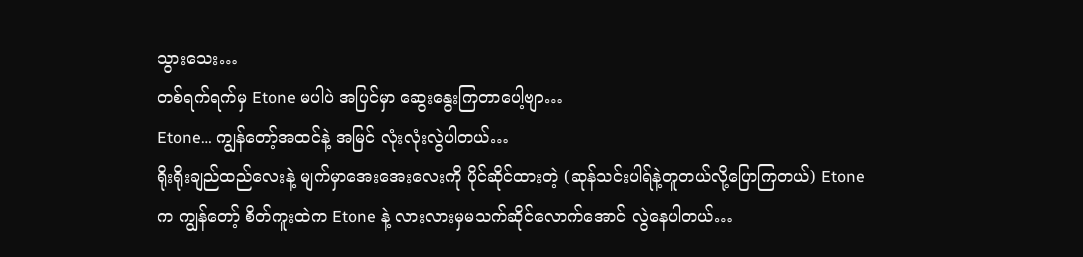သွားသေး…
တစ်ရက်ရက်မှ Etone မပါပဲ အပြင်မှာ ဆွေးနွေးကြတာပေါ့ဗျာ…
Etone… ကျွန်တော့်အထင်နဲ့ အမြင် လုံးလုံးလွဲပါတယ်…
ရိုးရိုးချည်ထည်လေးနဲ့ မျက်မှာအေးအေးလေးကို ပိုင်ဆိုင်ထားတဲ့ (ဆုန်သင်းပါရ်နဲ့တူတယ်လို့ပြောကြတယ်) Etone က ကျွန်တော့် စိတ်ကူးထဲက Etone နဲ့ လားလားမှမသက်ဆိုင်လောက်အောင် လွဲနေပါတယ်…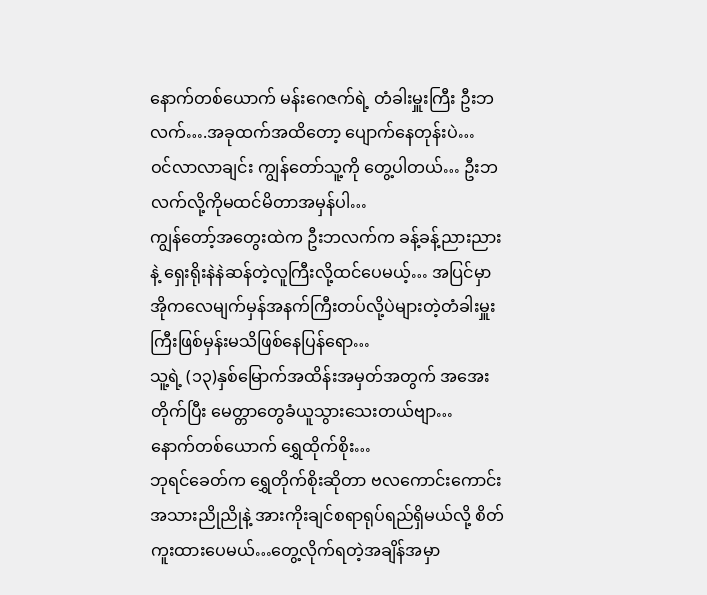နောက်တစ်ယောက် မန်းဂေဇက်ရဲ့ တံခါးမှူးကြီး ဦးဘလက်….အခုထက်အထိတော့ ပျောက်နေတုန်းပဲ…
ဝင်လာလာချင်း ကျွန်တော်သူ့ကို တွေ့ပါတယ်… ဦးဘလက်လို့ကိုမထင်မိတာအမှန်ပါ…
ကျွန်တော့်အတွေးထဲက ဦးဘလက်က ခန့်ခန့်ညားညားနဲ့ ရှေးရိုးနဲနဲဆန်တဲ့လူကြီးလို့ထင်ပေမယ့်… အပြင်မှာ အိုကလေမျက်မှန်အနက်ကြီးတပ်လို့ပဲများတဲ့တံခါးမှူးကြီးဖြစ်မှန်းမသိဖြစ်နေပြန်ရော…
သူ့ရဲ့ (၁၃)နှစ်မြောက်အထိန်းအမှတ်အတွက် အအေးတိုက်ပြီး မေတ္တာတွေခံယူသွားသေးတယ်ဗျာ…
နောက်တစ်ယောက် ရွှေထိုက်စိုး…
ဘုရင်ခေတ်က ရွှေတိုက်စိုးဆိုတာ ဗလကောင်းကောင်း အသားညိုညိုနဲ့ အားကိုးချင်စရာရုပ်ရည်ရှိမယ်လို့ စိတ်ကူးထားပေမယ်…တွေ့လိုက်ရတဲ့အချိန်အမှာ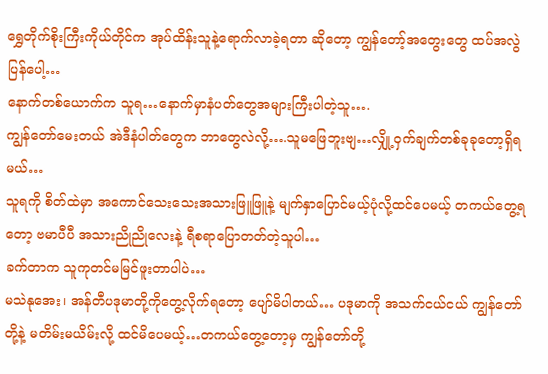ရွှေတိုက်စိုးကြီးကိုယ်တိုင်က အုပ်ထိန်းသူနဲ့ရောက်လာခဲ့ရတာ ဆိုတော့ ကျွန်တော့်အတွေးတွေ ထပ်အလွဲပြန်ပေါ့…
နောက်တစ်ယောက်က သူရ…နောက်မှာနံပတ်တွေအများကြီးပါတဲ့သူ….
ကျွန်တော်မေးတယ် အဲဒီနံပါတ်တွေက ဘာတွေလဲလို့….သူမဖြေဘူးဗျ…လျှို့ဝှက်ချက်တစ်ခုခုတော့ရှိရမယ်…
သူရကို စိတ်ထဲမှာ အကောင်သေးသေးအသားဖြူဖြူနဲ့ မျက်နှာပြောင်မယ့်ပုံလို့ထင်ပေမယ့် တကယ်တွေ့ရတော့ ဗမာပီပီ အသားညိုညိုလေးနဲ့ ရီစရာပြောတတ်တဲ့သူပါ…
ခက်တာက သူကုတင်မမြင်ဖူးတာပါပဲ…
မသဲနုအေး၊ အန်တီပဒုမာတို့ကိုတွေ့လိုက်ရတော့ ပျော်မိပါတယ်… ပဒုမာကို အသက်ငယ်ငယ် ကျွန်တော်တို့နဲ့ မတိမ်းမယိမ်းလို့ ထင်မိပေမယ့်…တကယ်တွေ့တော့မှ ကျွန်တော်တို့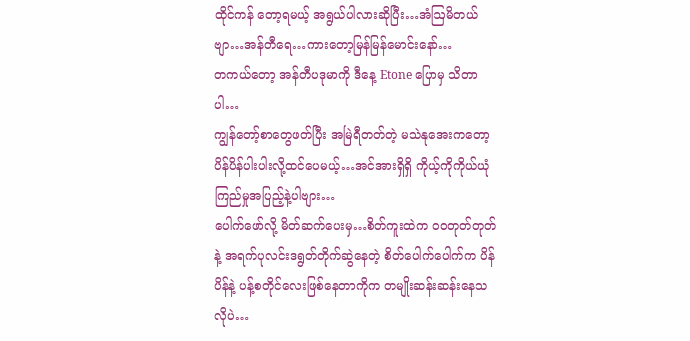ထိုင်ကန် တော့ရမယ့် အရွယ်ပါလားဆိုပြီး…အံဩမိတယ်ဗျာ…အန်တီရေ…ကားတော့မြန်မြန်မောင်းနော်…
တကယ်တော့ အန်တီပဒုမာကို ဒီနေ့ Etone ပြောမှ သိတာပါ…
ကျွန်တော့်စာတွေဖတ်ပြီး အမြဲရီတတ်တဲ့ မသဲနုအေးကတော့ ပိန်ပိန်ပါးပါးလို့ထင်ပေမယ့်…အင်အားရှိရှိ ကိုယ့်ကိုကိုယ်ယုံကြည်မှုအပြည့်နဲ့ပါဗျား…
ပေါက်ဖော်လို့ မိတ်ဆက်ပေးမှ…စိတ်ကူးထဲက ဝဝတုတ်တုတ်နဲ့ အရက်ပုလင်းဒရွတ်တိုက်ဆွဲနေတဲ့ စိတ်ပေါက်ပေါက်က ပိန်ပိန်နဲ့ ပန့်စတိုင်လေးဖြစ်နေတာကိုက တမျိုးဆန်းဆန်းနေသလိုပဲ…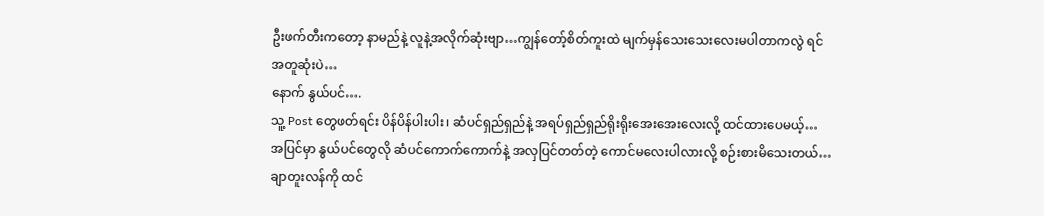ဦးဖက်တီးကတော့ နာမည်နဲ့ လူနဲ့အလိုက်ဆုံးဗျာ…ကျွန်တော့်စိတ်ကူးထဲ မျက်မှန်သေးသေးလေးမပါတာကလွဲ ရင် အတူဆုံးပဲ…
နောက် နွယ်ပင်….
သူ့ Post တွေဖတ်ရင်း ပိန်ပိန်ပါးပါး၊ ဆံပင်ရှည်ရှည်နဲ့ အရပ်ရှည်ရှည်ရိုးရိုးအေးအေးလေးလို့ ထင်ထားပေမယ့်… အပြင်မှာ နွယ်ပင်တွေလို ဆံပင်ကောက်ကောက်နဲ့ အလှပြင်တတ်တဲ့ ကောင်မလေးပါလားလို့ စဉ်းစားမိသေးတယ်…
ချာတူးလန်ကို ထင်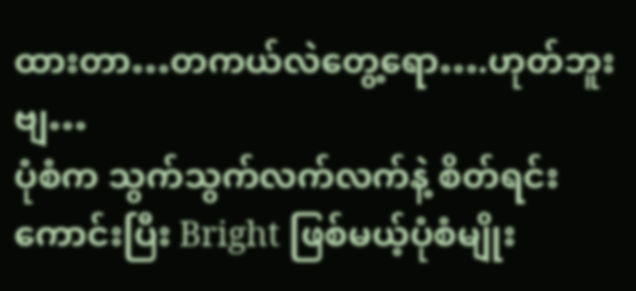ထားတာ…တကယ်လဲတွေ့ရော….ဟုတ်ဘူးဗျ…
ပုံစံက သွက်သွက်လက်လက်နဲ့ စိတ်ရင်းကောင်းပြီး Bright ဖြစ်မယ့်ပုံစံမျိုး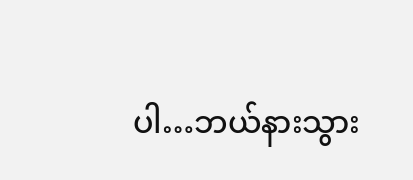ပါ…ဘယ်နားသွား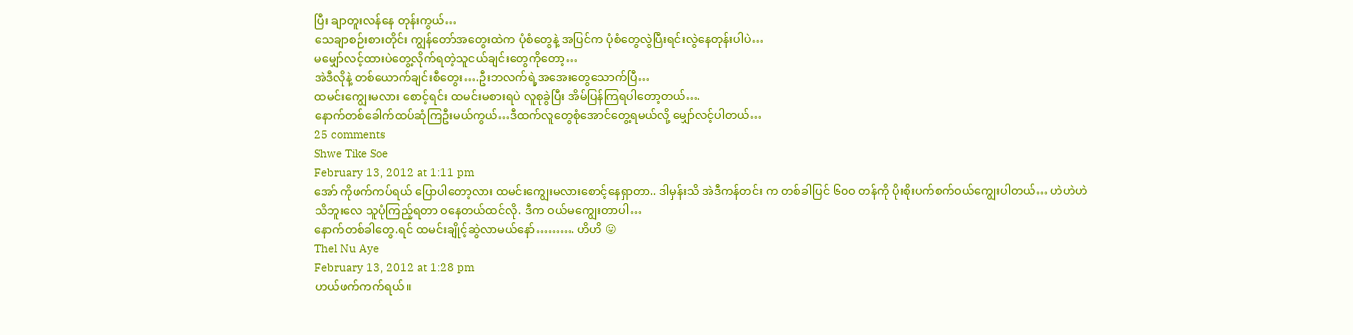ပြီး ချာတူးလန်နေ တုန်းကွယ်…
သေချာစဉ်းစားတိုင်း ကျွန်တော်အတွေးထဲက ပုံစံတွေနဲ့ အပြင်က ပုံစံတွေလွဲပြီးရင်းလွဲနေတုန်းပါပဲ…
မမျှော်လင့်ထားပဲတွေ့လိုက်ရတဲ့သူငယ်ချင်းတွေကိုတော့…
အဲဒီလိုနဲ့ တစ်ယောက်ချင်းစီတွေး….ဦးဘလက်ရဲ့အအေးတွေသောက်ပြီ…
ထမင်းကျွေးမလား စောင့်ရင်း ထမင်းမစားရပဲ လူစုခွဲပြီး အိမ်ပြန်ကြရပါတော့တယ်….
နောက်တစ်ခေါက်ထပ်ဆုံကြဦးမယ်ကွယ်…ဒီထက်လူတွေစုံအောင်တွေ့ရမယ်လို့ မျှော်လင့်ပါတယ်…
25 comments
Shwe Tike Soe
February 13, 2012 at 1:11 pm
အော် ကိုဖက်ကပ်ရယ် ပြောပါတော့လား ထမင်းကျွေးမလားစောင့်နေရှာတာ.. ဒါမှန်းသိ အဲဒီကန်တင်း က တစ်ခါပြင် ၆၀ဝ တန်ကို ပိုးစိုးပက်စက်ဝယ်ကျွေးပါတယ်… ဟဲဟဲဟဲ
သိဘူးလေ သူပုံကြည့်ရတာ ဝနေတယ်ထင်လို. ဒီက ဝယ်မကျွေးတာပါ…
နောက်တစ်ခါတွေ.ရင် ထမင်းချိုင့်ဆွဲလာမယ်နော်………. ဟိဟိ 😛
Thel Nu Aye
February 13, 2012 at 1:28 pm
ဟယ်ဖက်ကက်ရယ်။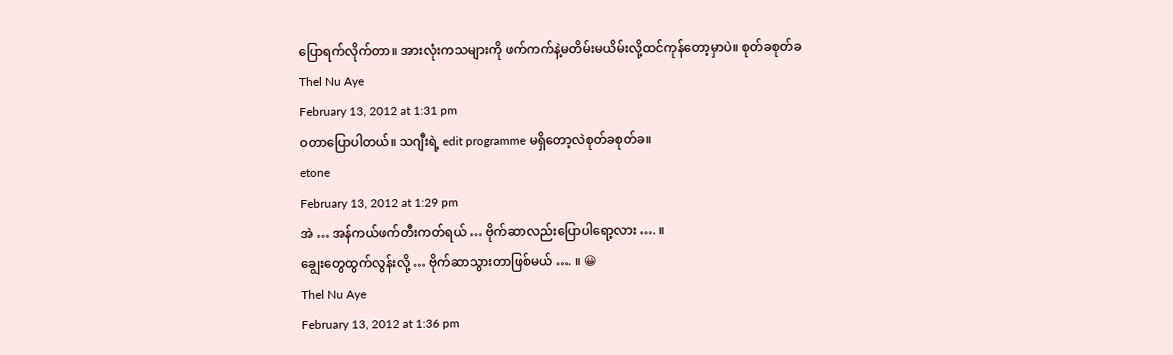ပြောရက်လိုက်တာ။ အားလုံးကသများကို ဖက်ကက်နဲ့မတိမ်းမယိမ်းလို့ထင်ကုန်တော့မှာပဲ။ စုတ်ခစုတ်ခ
Thel Nu Aye
February 13, 2012 at 1:31 pm
ဝတာပြောပါတယ်။ သဂျီးရဲ့ edit programme မရှိတော့လဲစုတ်ခစုတ်ခ။
etone
February 13, 2012 at 1:29 pm
အဲ … အန်ကယ်ဖက်တီးကတ်ရယ် … ဗိုက်ဆာလည်းပြောပါရော့လား …. ။
ချွေးတွေထွက်လွန်းလို့ … ဗိုက်ဆာသွားတာဖြစ်မယ် …. ။ 😀
Thel Nu Aye
February 13, 2012 at 1:36 pm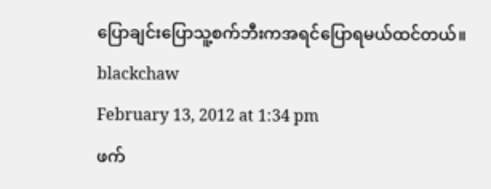ပြောချင်းပြောသူ့စက်ဘီးကအရင်ပြောရမယ်ထင်တယ်။
blackchaw
February 13, 2012 at 1:34 pm
ဖက်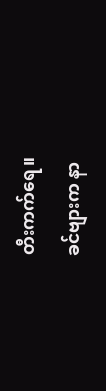တီးကက်ရေ။
ခင်ဗျားက နာ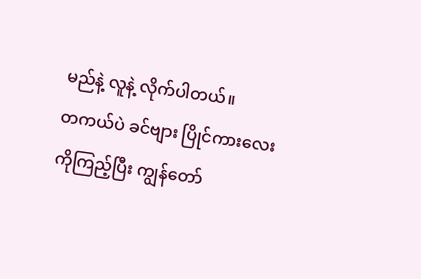မည်နဲ့ လူနဲ့ လိုက်ပါတယ်။
တကယ်ပဲ ခင်ဗျား ပြိုင်ကားလေးကိုကြည့်ပြီး ကျွန်တော်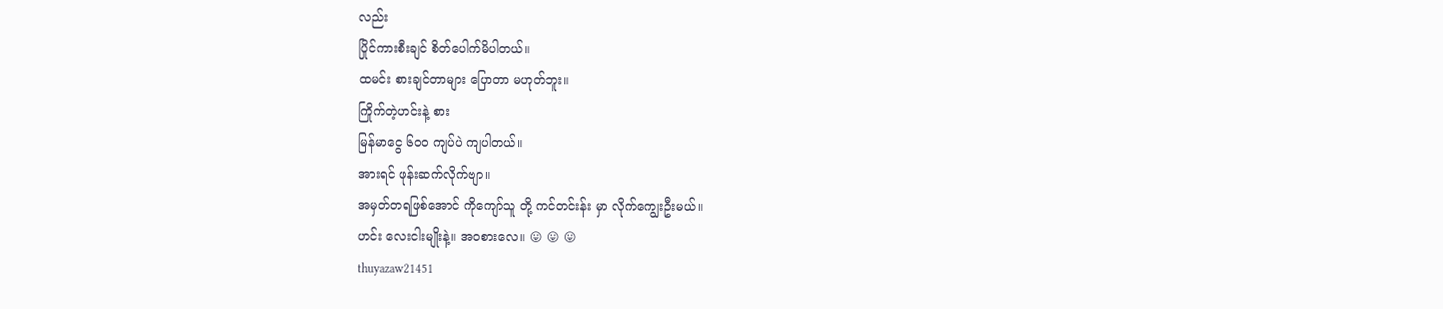လည်း
ပြိုင်ကားစီးချင် စိတ်ပေါက်မိပါတယ်။
ထမင်း စားချင်တာများ ပြောတာ မဟုတ်ဘူး။
ကြိုက်တဲ့ဟင်းနဲ့ စား
မြန်မာငွေ ၆၀ဝ ကျပ်ပဲ ကျပါတယ်။
အားရင် ဖုန်းဆက်လိုက်ဗျာ။
အမှတ်တရဖြစ်အောင် ကိုကျော်သူ တို့ ကင်တင်းန်း မှာ လိုက်ကျွေးဦးမယ်။
ဟင်း လေးငါးမျိုးနဲ့။ အဝစားလေ။ 😛 😛 😛
thuyazaw21451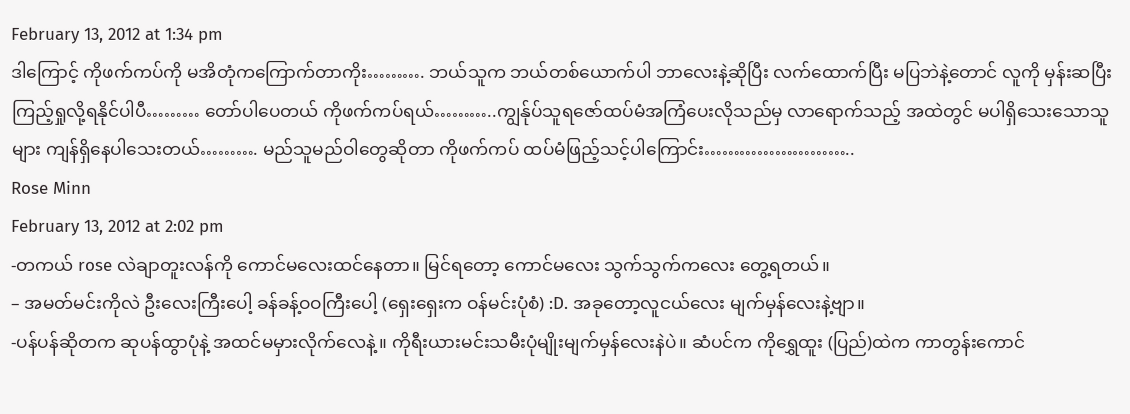February 13, 2012 at 1:34 pm
ဒါကြောင့် ကိုဖက်ကပ်ကို မအိတုံကကြောက်တာကိုး………. ဘယ်သူက ဘယ်တစ်ယောက်ပါ ဘာလေးနဲ့ဆိုပြီး လက်ထောက်ပြီး မပြဘဲနဲ့တောင် လူကို မှန်းဆပြီး ကြည့်ရှုလို့ရနိုင်ပါပီ……… တော်ပါပေတယ် ကိုဖက်ကပ်ရယ်………..ကျွန်ုပ်သူရဇော်ထပ်မံအကြံပေးလိုသည်မှ လာရောက်သည့် အထဲတွင် မပါရှိသေးသောသူများ ကျန်ရှိနေပါသေးတယ်………. မည်သူမည်ဝါတွေဆိုတာ ကိုဖက်ကပ် ထပ်မံဖြည့်သင့်ပါကြောင်း……………………..
Rose Minn
February 13, 2012 at 2:02 pm
-တကယ် rose လဲချာတူးလန်ကို ကောင်မလေးထင်နေတာ။ မြင်ရတော့ ကောင်မလေး သွက်သွက်ကလေး တွေ့ရတယ်။
– အမတ်မင်းကိုလဲ ဦးလေးကြီးပေါ့ ခန်ခန့်ဝဝကြီးပေါ့ (ရှေးရှေးက ဝန်မင်းပုံစံ) :D. အခုတော့လူငယ်လေး မျက်မှန်လေးနဲ့ဗျာ။
-ပန်ပန်ဆိုတက ဆုပန်ထွာပုံနဲ့ အထင်မမှားလိုက်လေနဲ့။ ကိုရီးယားမင်းသမီးပုံမျိုးမျက်မှန်လေးနဲပဲ။ ဆံပင်က ကိုရွှေထူး (ပြည်)ထဲက ကာတွန်းကောင်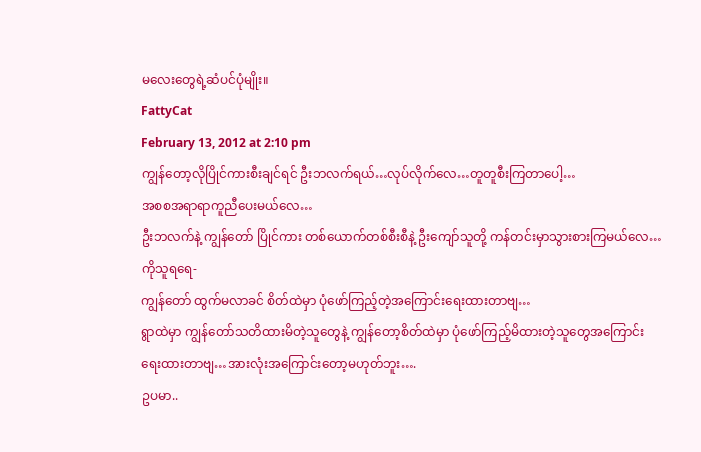မလေးတွေရဲ့ဆံပင်ပုံမျိုး။
FattyCat
February 13, 2012 at 2:10 pm
ကျွန်တော့လိုပြိုင်ကားစီးချင်ရင် ဦးဘလက်ရယ်…လုပ်လိုက်လေ…တူတူစီးကြတာပေါ့…
အစစအရာရာကူညီပေးမယ်လေ…
ဦးဘလက်နဲ့ ကျွန်တော် ပြိုင်ကား တစ်ယောက်တစ်စီးစီနဲ့ ဦးကျော်သူတို့ ကန်တင်းမှာသွားစားကြမယ်လေ…
ကိုသူရရေ-
ကျွန်တော် ထွက်မလာခင် စိတ်ထဲမှာ ပုံဖော်ကြည့်တဲ့အကြောင်းရေးထားတာဗျ…
ရွာထဲမှာ ကျွန်တော်သတိထားမိတဲ့သူတွေနဲ့ ကျွန်တော့စိတ်ထဲမှာ ပုံဖော်ကြည့်မိထားတဲ့သူတွေအကြောင်း
ရေးထားတာဗျ…အားလုံးအကြောင်းတော့မဟုတ်ဘူး….
ဥပမာ..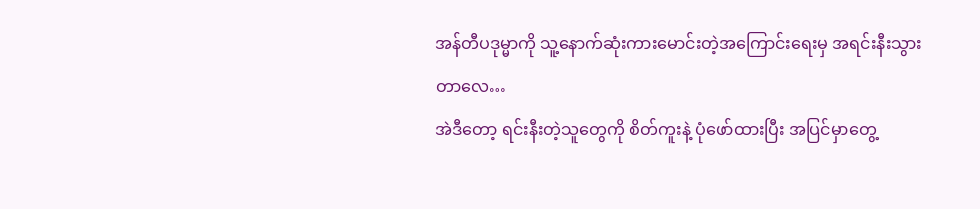အန်တီပဒုမ္မာကို သူ့နောက်ဆုံးကားမောင်းတဲ့အကြောင်းရေးမှ အရင်းနီးသွားတာလေ…
အဲဒီတော့ ရင်းနီးတဲ့သူတွေကို စိတ်ကူးနဲ့ ပုံဖော်ထားပြီး အပြင်မှာတွေ့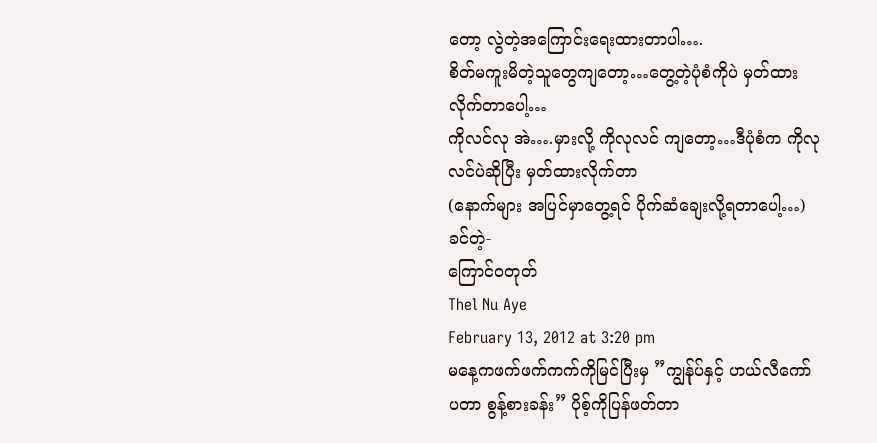တော့ လွဲတဲ့အကြောင်းရေးထားတာပါ….
စိတ်မကူးမိတဲ့သူတွေကျတော့…တွေ့တဲ့ပုံစံကိုပဲ မှတ်ထားလိုက်တာပေါ့…
ကိုလင်လု အဲ….မှားလို့ ကိုလုလင် ကျတော့…ဒီပုံစံက ကိုလုလင်ပဲဆိုပြီး မှတ်ထားလိုက်တာ
(နောက်များ အပြင်မှာတွေ့ရင် ပိုက်ဆံချေးလို့ရတာပေါ့…)
ခင်တဲ့-
ကြောင်ဝတုတ်
Thel Nu Aye
February 13, 2012 at 3:20 pm
မနေ့ကဖက်ဖက်ကက်ကိုမြင်ပြီးမှ ”ကျွန်ုပ်နှင့် ဟယ်လီကော်ပတာ စွန့်စားခန်း” ပိုစ့်ကိုပြန်ဖတ်တာ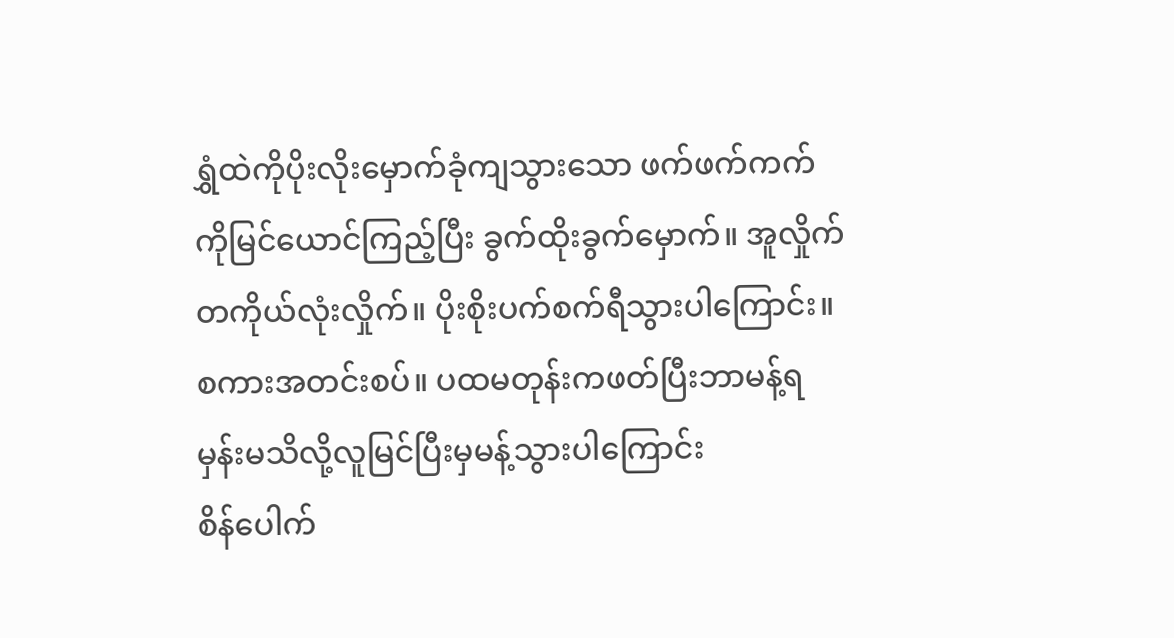ရွှံထဲကိုပိုးလိုးမှောက်ခုံကျသွားသော ဖက်ဖက်ကက်ကိုမြင်ယောင်ကြည့်ပြီး ခွက်ထိုးခွက်မှောက်။ အူလှိုက်တကိုယ်လုံးလှိုက်။ ပိုးစိုးပက်စက်ရီသွားပါကြောင်း။
စကားအတင်းစပ်။ ပထမတုန်းကဖတ်ပြီးဘာမန့်ရမှန်းမသိလို့လူမြင်ပြီးမှမန့်သွားပါကြောင်း
စိန်ပေါက်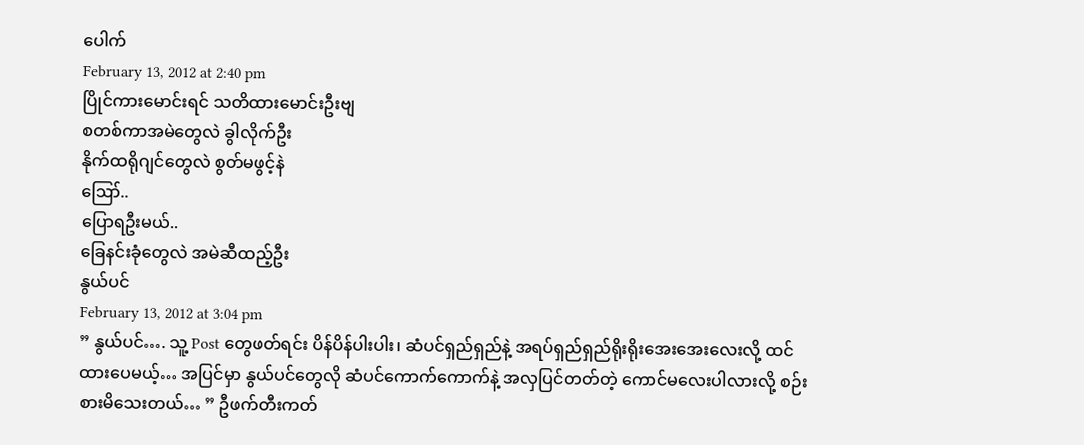ပေါက်
February 13, 2012 at 2:40 pm
ပြိုင်ကားမောင်းရင် သတိထားမောင်းဦးဗျ
စတစ်ကာအမဲတွေလဲ ခွါလိုက်ဦး
နိုက်ထရိုဂျင်တွေလဲ စွတ်မဖွင့်နဲ
ဪ..
ပြောရဦးမယ်..
ခြေနင်းခုံတွေလဲ အမဲဆီထည့်ဦး
နွယ်ပင်
February 13, 2012 at 3:04 pm
” နွယ်ပင်…. သူ့ Post တွေဖတ်ရင်း ပိန်ပိန်ပါးပါး၊ ဆံပင်ရှည်ရှည်နဲ့ အရပ်ရှည်ရှည်ရိုးရိုးအေးအေးလေးလို့ ထင်ထားပေမယ့်… အပြင်မှာ နွယ်ပင်တွေလို ဆံပင်ကောက်ကောက်နဲ့ အလှပြင်တတ်တဲ့ ကောင်မလေးပါလားလို့ စဉ်းစားမိသေးတယ်… ” ဦဖက်တီးကတ်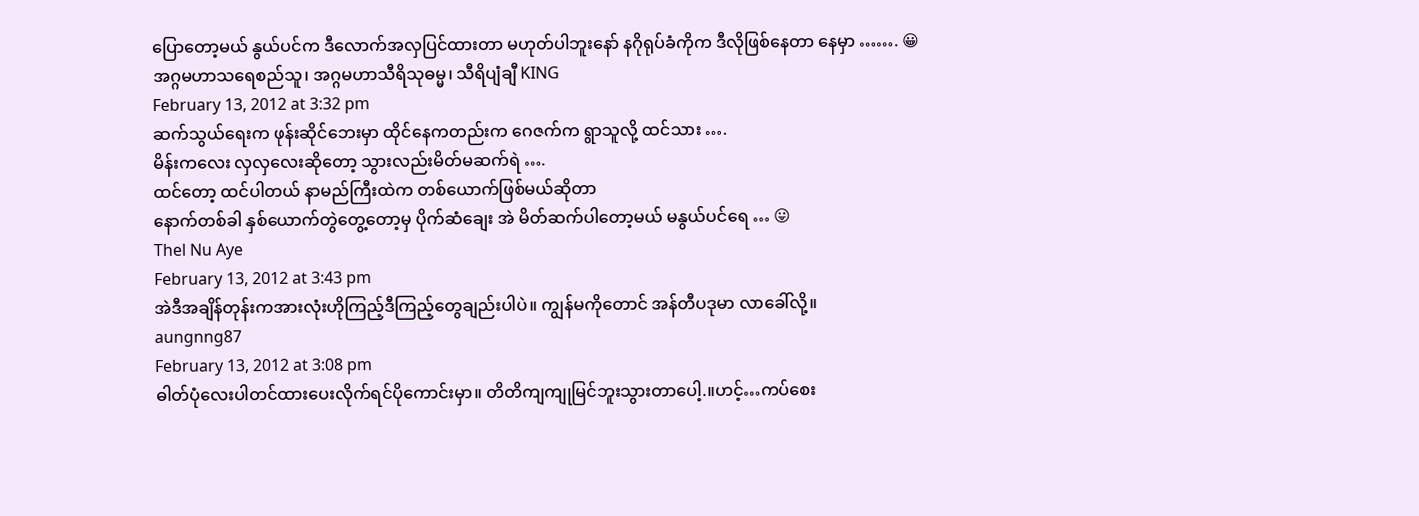ပြောတော့မယ် နွယ်ပင်က ဒီလောက်အလှပြင်ထားတာ မဟုတ်ပါဘူးနော် နဂိုရုပ်ခံကိုက ဒီလိုဖြစ်နေတာ နေမှာ ……. 😀
အဂ္ဂမဟာသရေစည်သူ၊ အဂ္ဂမဟာသီရိသုဓမ္မ၊ သီရိပျံချီ KING
February 13, 2012 at 3:32 pm
ဆက်သွယ်ရေးက ဖုန်းဆိုင်ဘေးမှာ ထိုင်နေကတည်းက ဂေဇက်က ရွာသူလို့ ထင်သား ….
မိန်းကလေး လှလှလေးဆိုတော့ သွားလည်းမိတ်မဆက်ရဲ ….
ထင်တော့ ထင်ပါတယ် နာမည်ကြီးထဲက တစ်ယောက်ဖြစ်မယ်ဆိုတာ
နောက်တစ်ခါ နှစ်ယောက်တွဲတွေ့တော့မှ ပိုက်ဆံချေး အဲ မိတ်ဆက်ပါတော့မယ် မနွယ်ပင်ရေ … 😛
Thel Nu Aye
February 13, 2012 at 3:43 pm
အဲဒီအချိန်တုန်းကအားလုံးဟိုကြည့်ဒီကြည့်တွေချည်းပါပဲ။ ကျွန်မကိုတောင် အန်တီပဒုမာ လာခေါ်လို့။
aungnng87
February 13, 2012 at 3:08 pm
ဓါတ်ပုံလေးပါတင်ထားပေးလိုက်ရင်ပိုကောင်းမှာ။ တိတိကျကျုမြင်ဘူးသွားတာပေါ့.။ဟင့်…ကပ်စေး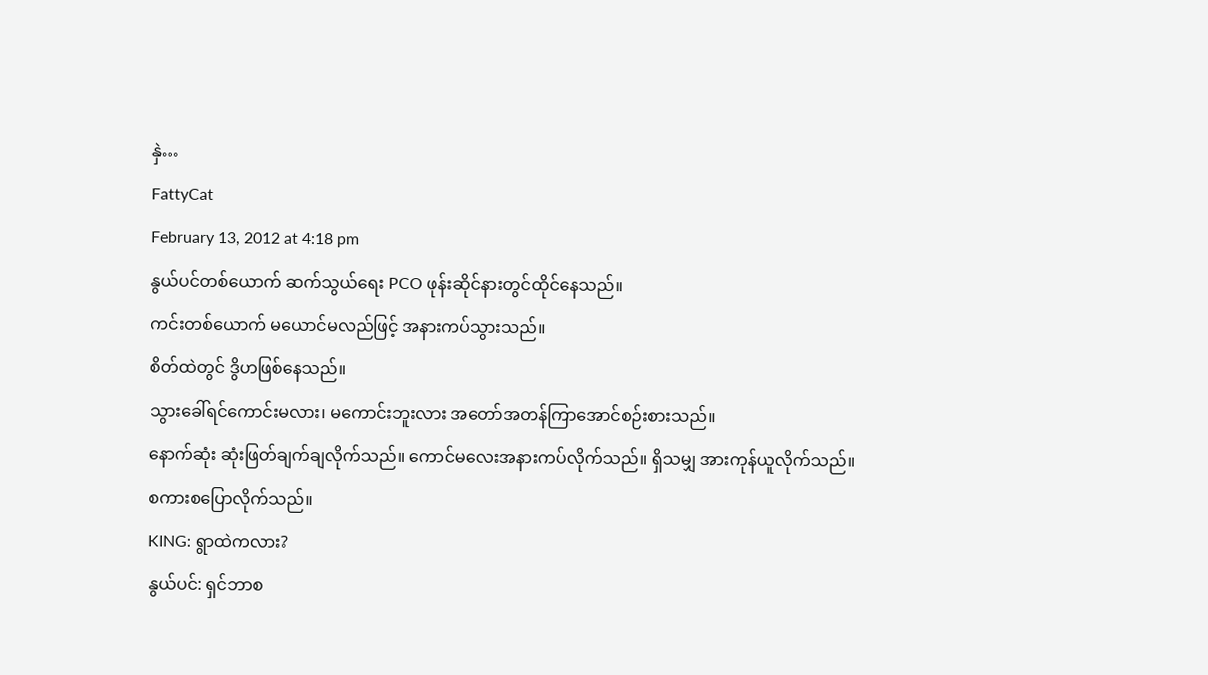နှဲ…
FattyCat
February 13, 2012 at 4:18 pm
နွယ်ပင်တစ်ယောက် ဆက်သွယ်ရေး PCO ဖုန်းဆိုင်နားတွင်ထိုင်နေသည်။
ကင်းတစ်ယောက် မယောင်မလည်ဖြင့် အနားကပ်သွားသည်။
စိတ်ထဲတွင် ဒွိဟဖြစ်နေသည်။
သွားခေါ်ရင်ကောင်းမလား၊ မကောင်းဘူးလား အတော်အတန်ကြာအောင်စဉ်းစားသည်။
နောက်ဆုံး ဆုံးဖြတ်ချက်ချလိုက်သည်။ ကောင်မလေးအနားကပ်လိုက်သည်။ ရှိသမျှ အားကုန်ယူလိုက်သည်။
စကားစပြောလိုက်သည်။
KING: ရွာထဲကလား?
နွယ်ပင်: ရှင်ဘာစ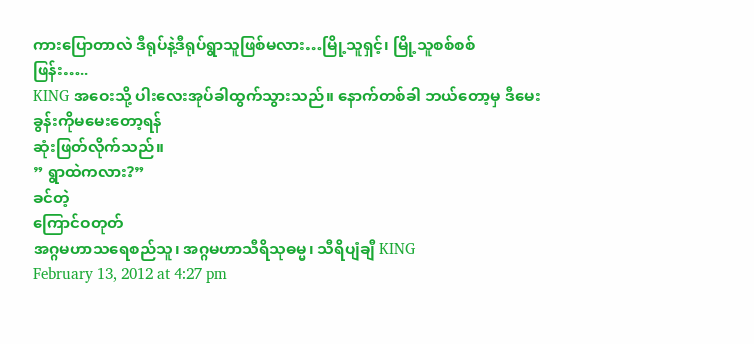ကားပြောတာလဲ ဒီရုပ်နဲ့ဒီရုပ်ရွာသူဖြစ်မလား…မြို့သူရှင့်၊ မြို့သူစစ်စစ်
ဖြန်း…..
KING အဝေးသို့ ပါးလေးအုပ်ခါထွက်သွားသည်။ နောက်တစ်ခါ ဘယ်တော့မှ ဒီမေးခွန်းကိုမမေးတော့ရန်
ဆုံးဖြတ်လိုက်သည်။
” ရွာထဲကလား?”
ခင်တဲ့
ကြောင်ဝတုတ်
အဂ္ဂမဟာသရေစည်သူ၊ အဂ္ဂမဟာသီရိသုဓမ္မ၊ သီရိပျံချီ KING
February 13, 2012 at 4:27 pm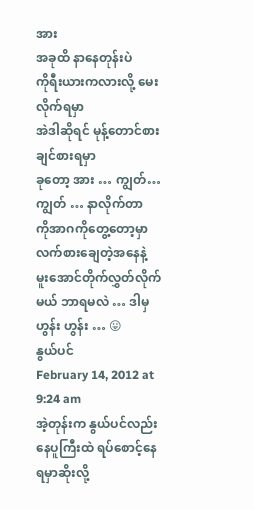အား
အခုထိ နာနေတုန်းပဲ
ကိုရီးယားကလားလို့ မေးလိုက်ရမှာ
အဲဒါဆိုရင် မုန့်တောင်စားချင်စားရမှာ
ခုတော့ အား … ကျွတ်… ကျွတ် … နာလိုက်တာ
ကိုအာဂကိုတွေ့တော့မှာ လက်စားချေတဲ့အနေနဲ့ မူးအောင်တိုက်လွှတ်လိုက်မယ် ဘာရမလဲ … ဒါမှ ဟွန်း ဟွန်း … 😛
နွယ်ပင်
February 14, 2012 at 9:24 am
အဲ့တုန်းက နွယ်ပင်လည်း နေပူကြီးထဲ ရပ်စောင့်နေရမှာဆိုးလို့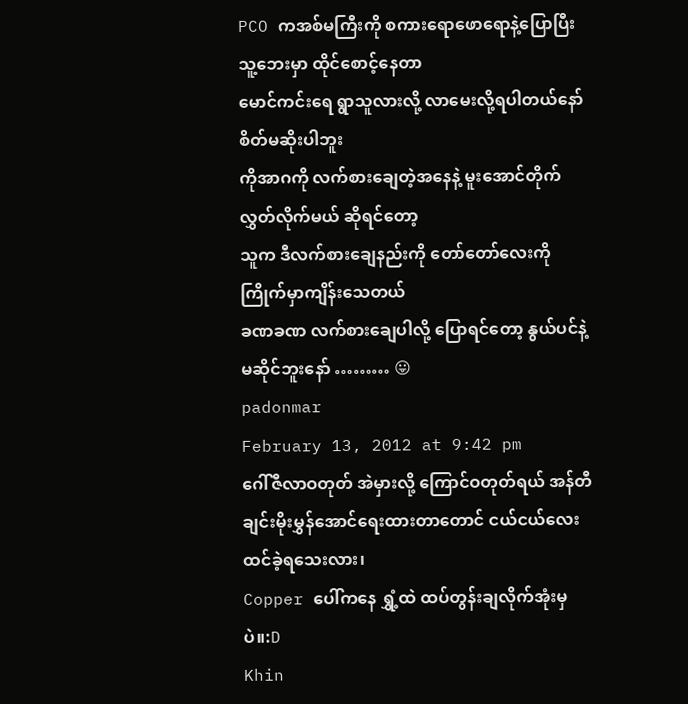PCO ကအစ်မကြီးကို စကားရောဖောရောနဲ့ပြောပြီး သူ့ဘေးမှာ ထိုင်စောင့်နေတာ
မောင်ကင်းရေ ရွာသူလားလို့ လာမေးလို့ရပါတယ်နော် စိတ်မဆိုးပါဘူး
ကိုအာဂကို လက်စားချေတဲ့အနေနဲ့ မူးအောင်တိုက်လွှတ်လိုက်မယ် ဆိုရင်တော့
သူက ဒီလက်စားချေနည်းကို တော်တော်လေးကိုကြိုက်မှာကျိန်းသေတယ်
ခဏခဏ လက်စားချေပါလို့ ပြောရင်တော့ နွယ်ပင်နဲ့ မဆိုင်ဘူးနော် ……… 😛
padonmar
February 13, 2012 at 9:42 pm
ဂေါ်ဇီလာဝတုတ် အဲမှားလို့ ကြောင်ဝတုတ်ရယ် အန်တီချင်းမိုးမွှန်အောင်ရေးထားတာတောင် ငယ်ငယ်လေး ထင်ခဲ့ရသေးလား၊
Copper ပေါ်ကနေ ရွှံ့ထဲ ထပ်တွန်းချလိုက်အုံးမှပဲ။:D
Khin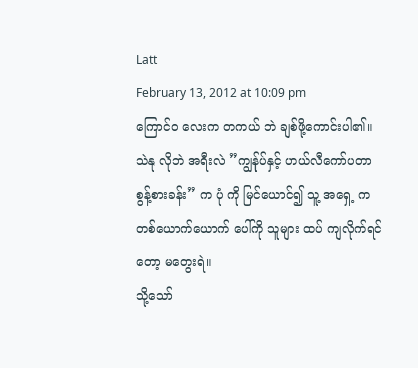Latt
February 13, 2012 at 10:09 pm
ကြောင်ဝ လေးက တကယ် ဘဲ ချစ်ဖို့ကောင်းပါ၏။
သဲနု လိုဘဲ အရီးလဲ ”ကျွန်ုပ်နှင့် ဟယ်လီကော်ပတာ စွန့်စားခန်း” က ပုံ ကို မြင်ယောင်၍ သူ့ အရှေ့ က တစ်ယောက်ယောက် ပေါ်ကို သူများ ထပ် ကျလိုက်ရင်တော့ မတွေးရဲ။
သို့သော်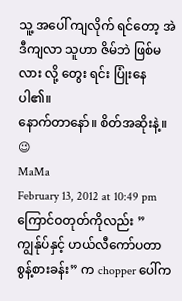သူ့ အပေါ် ကျလိုက် ရင်တော့ အဲဒီကျလာ သူဟာ ဇိမ်ဘဲ ဖြစ်မလား လို့ တွေး ရင်း ပြုံးနေပါ၏။
နောက်တာနော်။ စိတ်အဆိုးနဲ့။ 😉
MaMa
February 13, 2012 at 10:49 pm
ကြောင်ဝတုတ်ကိုလည်း ”ကျွန်ုပ်နှင့် ဟယ်လီကော်ပတာ စွန့်စားခန်း” က chopper ပေါ်က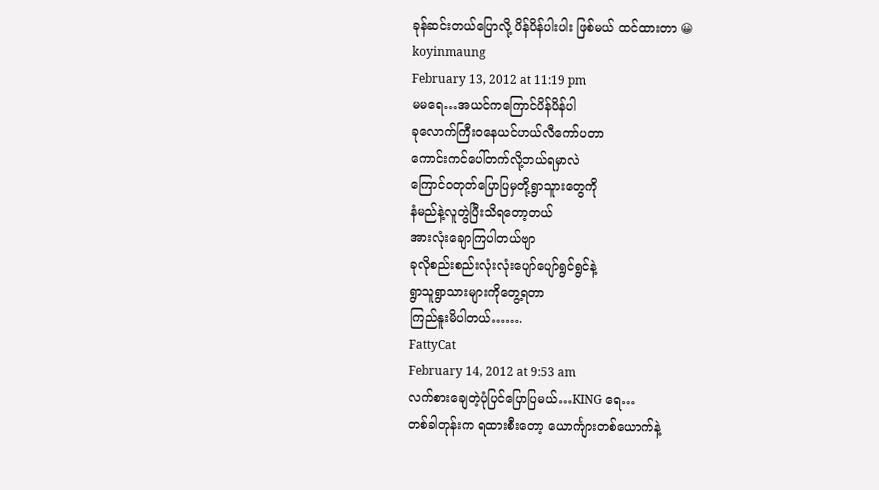ခုန်ဆင်းတယ်ပြောလို့ ပိန်ပိန်ပါးပါး ဖြစ်မယ် ထင်ထားတာ 😀
koyinmaung
February 13, 2012 at 11:19 pm
မမရေ…အယင်ကကြောင်ပိန်ပိန်ပါ
ခုလောက်ကြီးဝနေယင်ဟယ်လီကော်ပတာ
ကောင်းကင်ပေါ်တက်လို့ဘယ်ရမှာလဲ
ကြောင်ဝတုတ်ပြောပြမှတို့ရွာသူားတွေကို
နံမည်နဲ့လူတွဲပြီးသိရတော့တယ်
အားလုံးချောကြပါတယ်ဗျာ
ခုလိုစည်းစည်းလုံးလုံးပျော်ပျော်ရွင်ရွင်နဲ့
ရွာသူရွာသားများကိုတွေ့ရတာ
ကြည်နူးမိပါတယ်…….
FattyCat
February 14, 2012 at 9:53 am
လက်စားချေတဲ့ပုံပြင်ပြောပြမယ်…KING ရေ…
တစ်ခါတုန်းက ရထားစီးတော့ ယောင်္ကျားတစ်ယောက်နဲ့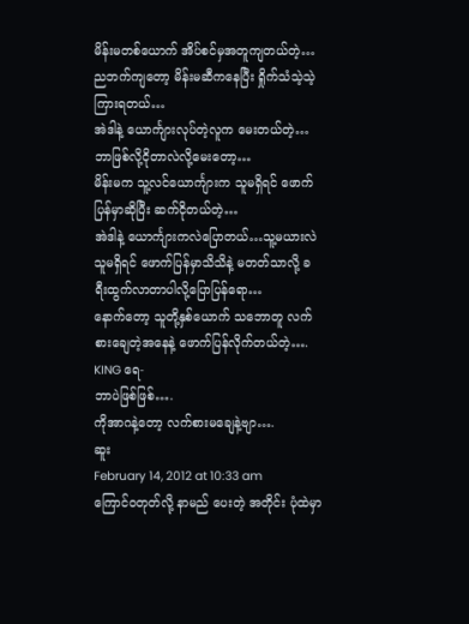မိန်းမတစ်ယောက် အိပ်စင်မှအတူကျတယ်တဲ့…
ညဘက်ကျတော့ မိန်းမဆီကနေပြီး ရှိုက်သံသဲ့သဲ့ကြားရတယ်…
အဲဒါနဲ့ ယောင်္ကျားလုပ်တဲ့လူက မေးတယ်တဲ့…ဘာဖြစ်လို့ငိုတာလဲလို့မေးတော့…
မိန်းမက သူ့လင်ယောင်္ကျားက သူမရှိရင် ဖောက်ပြန်မှာဆိုပြီး ဆက်ငိုတယ်တဲ့…
အဲဒါနဲ့ ယောင်္ကျားကလဲပြောတယ်…သူ့မယားလဲ သူမရှိရင် ဖောက်ပြန်မှာသိသိနဲ့ မတတ်သာလို့ ခရီးထွက်လာတာပါလို့ပြောပြန်ရော…
နောက်တော့ သူတို့နှစ်ယောက် သဘောတူ လက်စားချေတဲ့အနေနဲ့ ဖောက်ပြန်လိုက်တယ်တဲ့….
KING ရေ-
ဘာပဲဖြစ်ဖြစ်….
ကိုအာဂနဲ့တော့ လက်စားမချေနဲ့ဗျာ….
ဆူး
February 14, 2012 at 10:33 am
ကြောင်ဝတုတ်လို့ နာမည် ပေးတဲ့ အတိုင်း ပုံထဲမှာ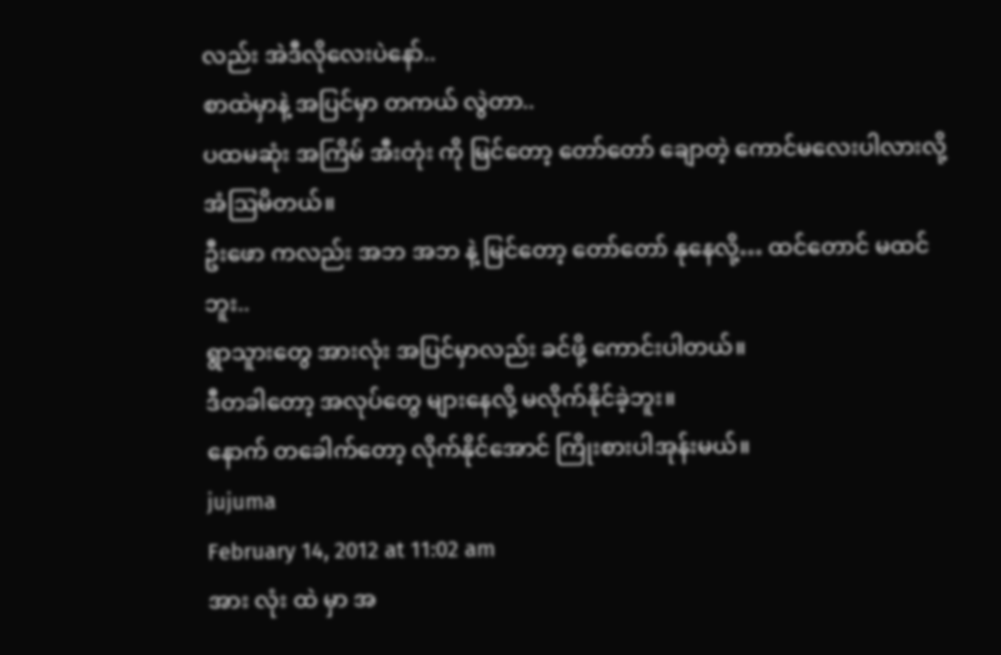လည်း အဲဒီလိုလေးပဲနော်..
စာထဲမှာနဲ့ အပြင်မှာ တကယ် လွဲတာ..
ပထမဆုံး အကြိမ် အီးတုံး ကို မြင်တော့ တော်တော် ချောတဲ့ ကောင်မလေးပါလားလို့ အံဩမိတယ်။
ဦးဖော ကလည်း အဘ အဘ နဲ့ မြင်တော့ တော်တော် နုနေလို့… ထင်တောင် မထင်ဘူး..
ရွာသူားတွေ အားလုံး အပြင်မှာလည်း ခင်ဖို့ ကောင်းပါတယ်။
ဒီတခါတော့ အလုပ်တွေ များနေလို့ မလိုက်နိုင်ခဲ့ဘူး။
နောက် တခေါက်တော့ လိုက်နိုင်အောင် ကြိုးစားပါအုန်းမယ်။
jujuma
February 14, 2012 at 11:02 am
အား လုံး ထဲ မှာ အ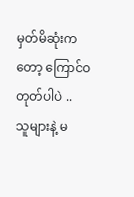မှတ်မိဆုံးကတော့ ကြောင်ဝတုတ်ပါပဲ ..
သူများနဲ့ မ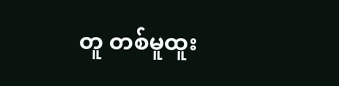တူ တစ်မူထူး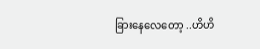ခြားနေလေတော့ ..ဟိဟိ